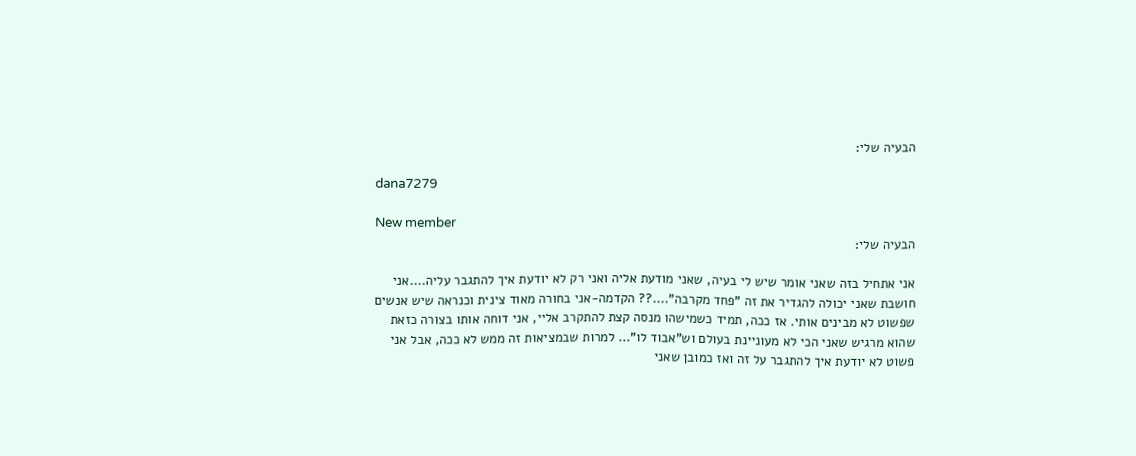הבעיה שלי:

dana7279

New member
הבעיה שלי:

אני אתחיל בזה שאני אומר שיש לי בעיה, שאני מודעת אליה ואני רק לא יודעת איך להתגבר עליה....אני חושבת שאני יכולה להגדיר את זה "פחד מקרבה"....?? הקדמה-אני בחורה מאוד צינית וכנראה שיש אנשים שפשוט לא מבינים אותי. אז ככה, תמיד כשמישהו מנסה קצת להתקרב אליי, אני דוחה אותו בצורה כזאת שהוא מרגיש שאני הכי לא מעוניינת בעולם וש"אבוד לו"... למרות שבמציאות זה ממש לא ככה, אבל אני פשוט לא יודעת איך להתגבר על זה ואז כמובן שאני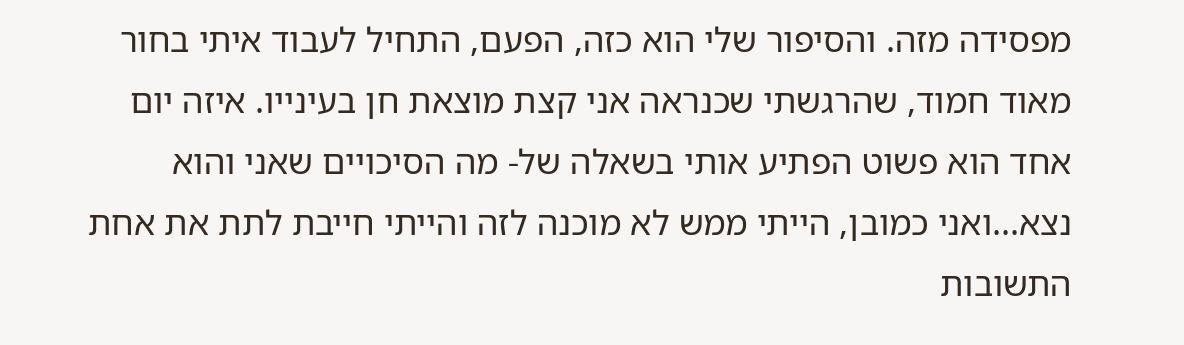מפסידה מזה. והסיפור שלי הוא כזה, הפעם, התחיל לעבוד איתי בחור מאוד חמוד, שהרגשתי שכנראה אני קצת מוצאת חן בעינייו. איזה יום אחד הוא פשוט הפתיע אותי בשאלה של- מה הסיכויים שאני והוא נצא...ואני כמובן, הייתי ממש לא מוכנה לזה והייתי חייבת לתת את אחת התשובות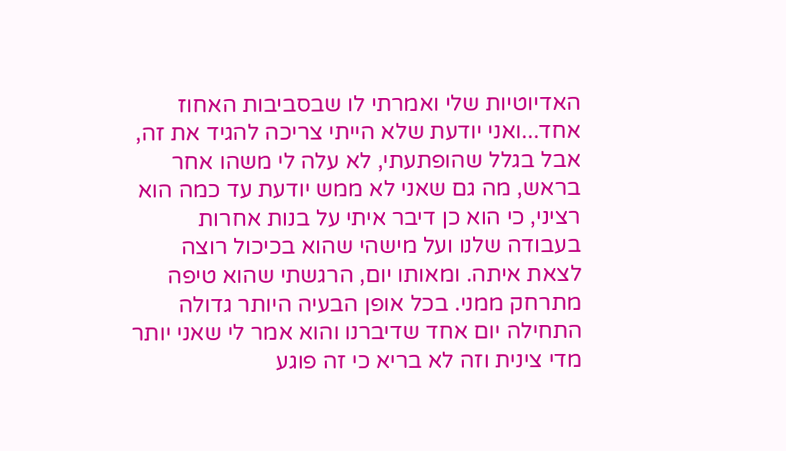האדיוטיות שלי ואמרתי לו שבסביבות האחוז אחד...ואני יודעת שלא הייתי צריכה להגיד את זה, אבל בגלל שהופתעתי, לא עלה לי משהו אחר בראש, מה גם שאני לא ממש יודעת עד כמה הוא רציני, כי הוא כן דיבר איתי על בנות אחרות בעבודה שלנו ועל מישהי שהוא בכיכול רוצה לצאת איתה. ומאותו יום, הרגשתי שהוא טיפה מתרחק ממני. בכל אופן הבעיה היותר גדולה התחילה יום אחד שדיברנו והוא אמר לי שאני יותר מדי צינית וזה לא בריא כי זה פוגע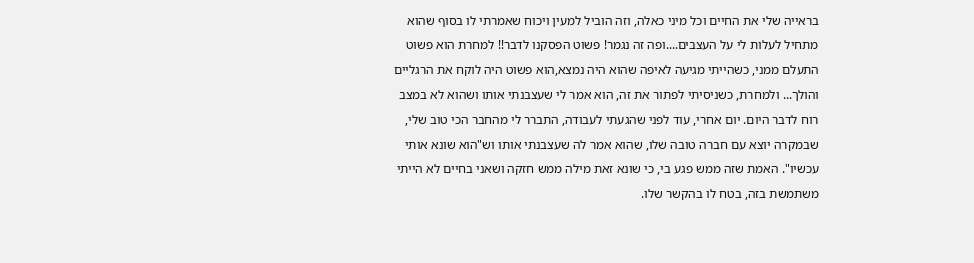בראייה שלי את החיים וכל מיני כאלה, וזה הוביל למעין ויכוח שאמרתי לו בסוף שהוא מתחיל לעלות לי על העצבים....ופה זה נגמר! פשוט הפסקנו לדבר!! למחרת הוא פשוט התעלם ממני, כשהייתי מגיעה לאיפה שהוא היה נמצא,הוא פשוט היה לוקח את הרגליים והולך... ולמחרת, כשניסיתי לפתור את זה, הוא אמר לי שעצבנתי אותו ושהוא לא במצב רוח לדבר היום. יום אחרי, עוד לפני שהגעתי לעבודה, התברר לי מהחבר הכי טוב שלי, שבמקרה יוצא עם חברה טובה שלו, שהוא אמר לה שעצבנתי אותו וש"הוא שונא אותי עכשיו". האמת שזה ממש פגע בי, כי שונא זאת מילה ממש חזקה ושאני בחיים לא הייתי משתמשת בזה, בטח לו בהקשר שלו.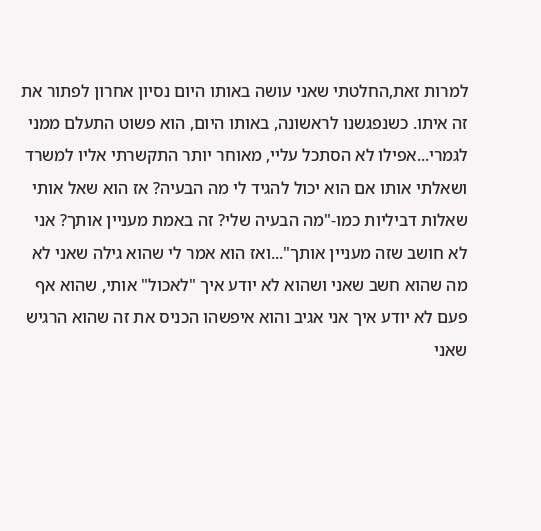למרות זאת,החלטתי שאני עושה באותו היום נסיון אחרון לפתור את זה איתו. כשנפגשנו לראשונה, באותו היום, הוא פשוט התעלם ממני לגמרי...אפילו לא הסתכל עליי, מאוחר יותר התקשרתי אליו למשרד ושאלתי אותו אם הוא יכול להגיד לי מה הבעיה? אז הוא שאל אותי שאלות דביליות כמו-"מה הבעיה שלי? זה באמת מעניין אותך? אני לא חושב שזה מעניין אותך"...ואז הוא אמר לי שהוא גילה שאני לא מה שהוא חשב שאני ושהוא לא יודע איך "לאכול" אותי, שהוא אף פעם לא יודע איך אני אגיב והוא איפשהו הכניס את זה שהוא הרגיש שאני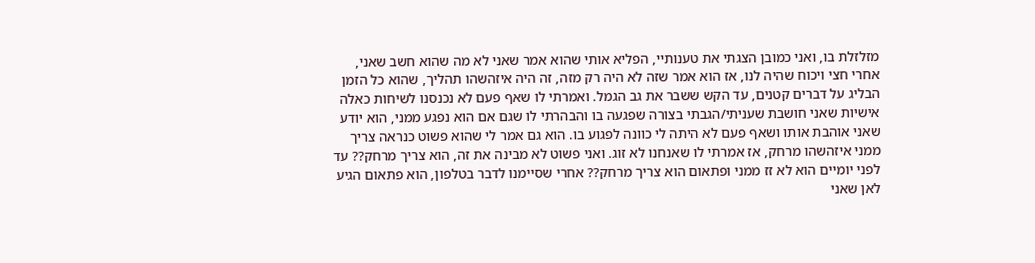מזלזלת בו, ואני כמובן הצגתי את טענותיי, הפליא אותי שהוא אמר שאני לא מה שהוא חשב שאני, אחרי חצי ויכוח שהיה לנו, אז הוא אמר שזה לא היה רק מזה, זה היה איזהשהו תהליך, שהוא כל הזמן הבליג על דברים קטנים, עד הקש ששבר את גב הגמל. ואמרתי לו שאף פעם לא נכנסנו לשיחות כאלה אישיות שאני חושבת שעניתי/הגבתי בצורה שפגעה בו והבהרתי לו שגם אם הוא נפגע ממני, הוא יודע שאני אוהבת אותו ושאף פעם לא היתה לי כוונה לפגוע בו. הוא גם אמר לי שהוא פשוט כנראה צריך ממני איזהשהו מרחק, אז אמרתי לו שאנחנו לא זוג. ואני פשוט לא מבינה את זה, הוא צריך מרחק?? עד לפני יומיים הוא לא זז ממני ופתאום הוא צריך מרחק?? אחרי שסיימנו לדבר בטלפון, הוא פתאום הגיע לאן שאני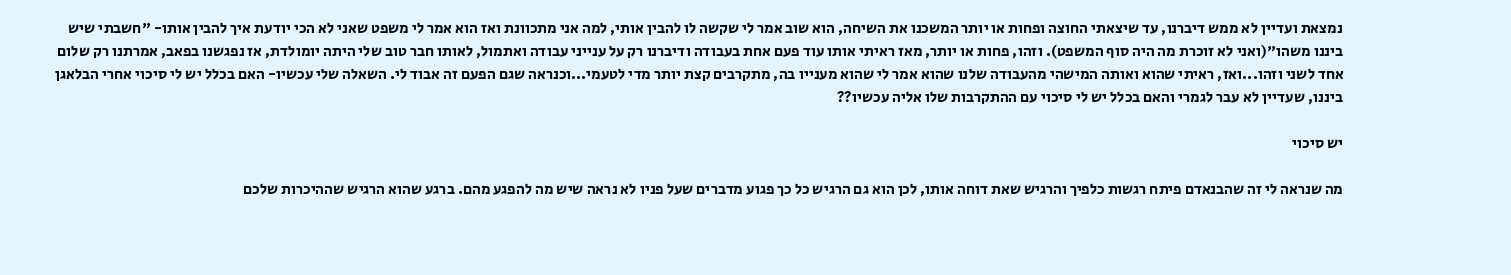נמצאת ועדיין לא ממש דיברנו, עד שיצאתי החוצה ופחות או יותר המשכנו את השיחה, הוא שוב אמר לי שקשה לו להבין אותי, למה אני מתכוונת ואז הוא אמר לי משפט שאני לא הכי יודעת איך להבין אותו- "חשבתי שיש ביננו משהו"(ואני לא זוכרת מה היה סוף המשפט). וזהו, פחות או יותר, מאז ראיתי אותו עוד פעם אחת בעבודה ודיברנו רק על ענייני עבודה ואתמול, לאותו חבר טוב שלי היתה יומולדת, אז נפגשנו בפאב, אמרתנו רק שלום אחד לשני וזהו...ואז, ראיתי שהוא ואותה המישהי מהעבודה שלנו שהוא אמר לי שהוא מענייו בה, מתקרבים קצת יותר מדי לטעמי...וכנראה שגם הפעם זה אבוד לי. השאלה שלי עכשיו- האם בכלל יש לי סיכוי אחרי הבלאגן ביננו, שעדיין לא עבר לגמרי והאם בכלל יש לי סיכוי עם ההתקרבות שלו אליה עכשיו??

יש סיכוי

מה שנראה לי זה שהבנאדם פיתח רגשות כלפיך והרגיש שאת דוחה אותו, לכן הוא גם הרגיש כל כך פגוע מדברים שעל פניו לא נראה שיש מה להפגע מהם. ברגע שהוא הרגיש שההיכרות שלכם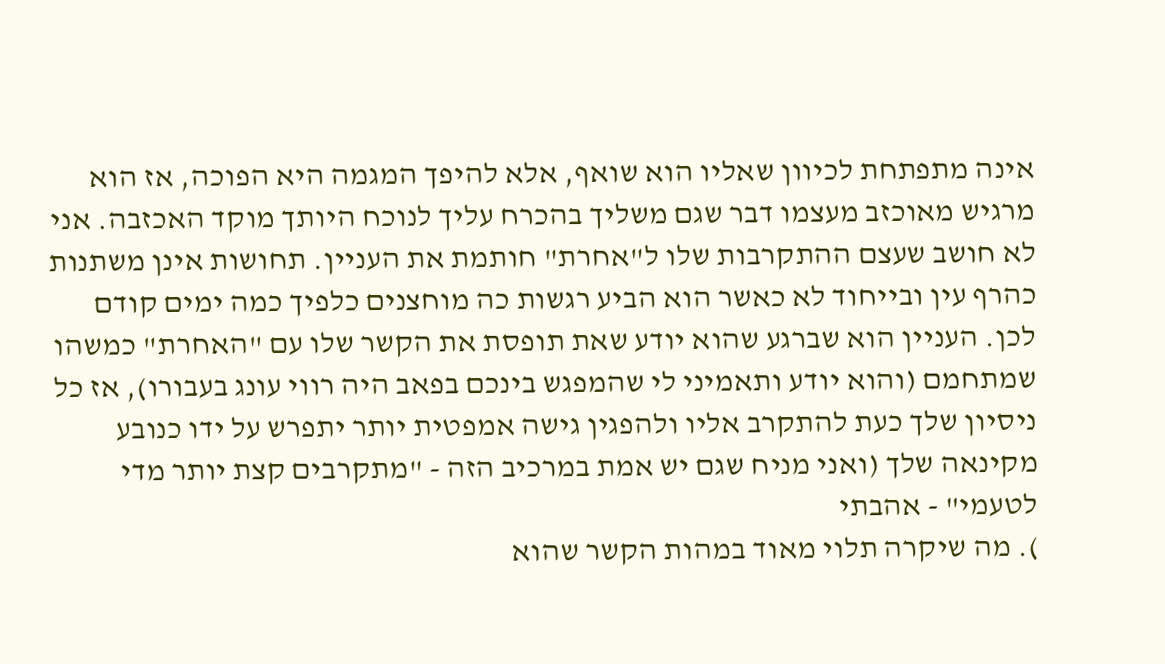אינה מתפתחת לכיוון שאליו הוא שואף, אלא להיפך המגמה היא הפוכה, אז הוא מרגיש מאוכזב מעצמו דבר שגם משליך בהכרח עליך לנוכח היותך מוקד האכזבה. אני לא חושב שעצם ההתקרבות שלו ל"אחרת" חותמת את העניין. תחושות אינן משתנות כהרף עין ובייחוד לא כאשר הוא הביע רגשות כה מוחצנים כלפיך כמה ימים קודם לכן. העניין הוא שברגע שהוא יודע שאת תופסת את הקשר שלו עם "האחרת" כמשהו שמתחמם (והוא יודע ותאמיני לי שהמפגש בינכם בפאב היה רווי עונג בעבורו), אז כל ניסיון שלך כעת להתקרב אליו ולהפגין גישה אמפטית יותר יתפרש על ידו כנובע מקינאה שלך (ואני מניח שגם יש אמת במרכיב הזה - "מתקרבים קצת יותר מדי לטעמי" - אהבתי
). מה שיקרה תלוי מאוד במהות הקשר שהוא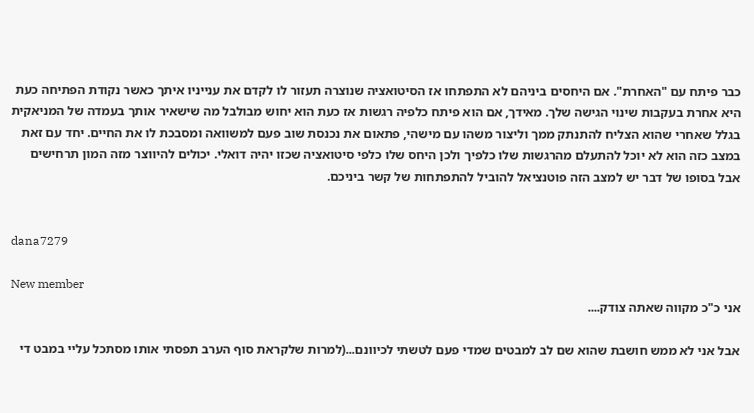כבר פיתח עם "האחרת". אם היחסים ביניהם לא התפתחו אז הסיטואציה שנוצרה תעזור לו לקדם את ענייניו איתך כאשר נקודת הפתיחה כעת היא אחרת בעקבות שינוי הגישה שלך. מאידך, אם הוא פיתח כלפיה רגשות אז כעת הוא יחוש מבולבל מה שישאיר אותך בעמדה של המניאקית בגלל שאחרי שהוא הצליח להתנתק ממך וליצור משהו עם מישהי, פתאום את נכנסת שוב פעם למשוואה ומסבכת לו את החיים. יחד עם זאת במצב כזה הוא לא יוכל להתעלם מהרגשות שלו כלפיך ולכן היחס שלו כלפי סיטואציה שכזו יהיה דואלי. יכולים להיווצר מזה המון תרחישים אבל בסופו של דבר יש למצב הזה פוטנציאל להוביל להתפתחות של קשר ביניכם.


dana7279

New member
אני כ"כ מקווה שאתה צודק....

אבל אני לא ממש חושבת שהוא שם לב למבטים שמדי פעם לטשתי לכיוונם...(למרות שלקראת סוף הערב תפסתי אותו מסתכל עליי במבט די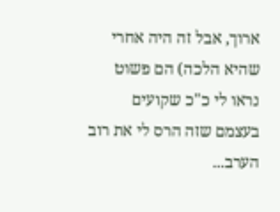ארוך, אבל זה היה אחרי שהיא הלכה) הם פשוט נראו לי כ"כ שקועים בעצמם שזה הרס לי את רוב הערב...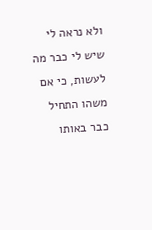ולא נראה לי שיש לי כבר מה לעשות, כי אם משהו התחיל כבר באותו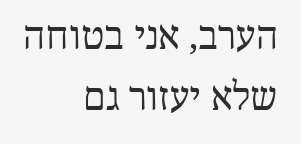הערב, אני בטוחה שלא יעזור גם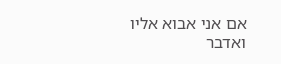אם אני אבוא אליו ואדבר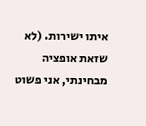איתו ישירות. (לא שזאת אופציה מבחינתי, אני פשוט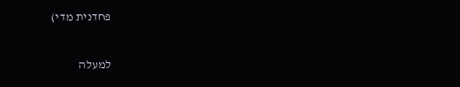פחדנית מדי)

למעלה